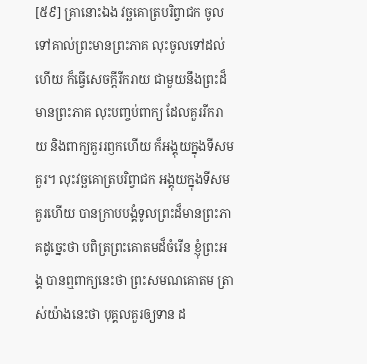[៥៩] គ្រានោះឯង វច្ឆគោត្របរិព្វាជក ចូលទៅគាល់ព្រះមានព្រះភាគ លុះចូលទៅដល់ហើយ ក៏ធ្វើសេចក្ដីរីករាយ ជាមួយនឹងព្រះដ៏មានព្រះភាគ លុះបញ្ចប់ពាក្យ ដែលគួររីករាយ និងពាក្យគួររឭកហើយ ក៏អង្គុយក្នុងទីសមគួរ។ លុះវច្ឆគោត្របរិព្វាជក អង្គុយក្នុងទីសមគួរហើយ បានក្រាបបង្គំទូលព្រះដ៏មានព្រះភាគដូច្នេះថា បពិត្រព្រះគោតមដ៏ចំរើន ខ្ញុំព្រះអង្គ បានឮពាក្យនេះថា ព្រះសមណគោតម ត្រាស់យ៉ាងនេះថា បុគ្គលគួរឲ្យទាន ដ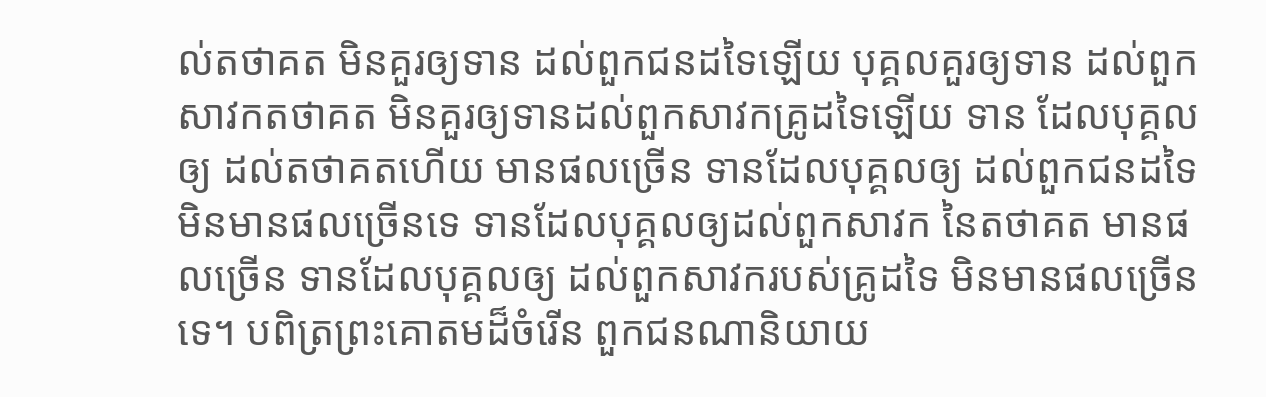ល់តថាគត មិនគួរឲ្យទាន ដល់ពួកជនដទៃឡើយ បុគ្គលគួរឲ្យទាន ដល់ពួកសាវកតថាគត មិនគួរឲ្យទានដល់ពួកសាវកគ្រូដទៃឡើយ ទាន ដែលបុគ្គលឲ្យ ដល់តថាគតហើយ មានផលច្រើន ទានដែលបុគ្គលឲ្យ ដល់ពួកជនដទៃ មិនមានផលច្រើនទេ ទានដែលបុគ្គលឲ្យដល់ពួកសាវក នៃតថាគត មានផលច្រើន ទានដែលបុគ្គលឲ្យ ដល់ពួកសាវករបស់គ្រូដទៃ មិនមានផលច្រើនទេ។ បពិត្រព្រះគោតមដ៏ចំរើន ពួកជនណានិយាយ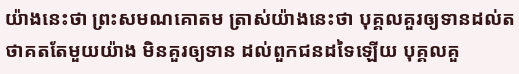យ៉ាងនេះថា ព្រះសមណគោតម ត្រាស់យ៉ាងនេះថា បុគ្គលគួរឲ្យទានដល់តថាគតតែមួយយ៉ាង មិនគួរឲ្យទាន ដល់ពួកជនដទៃឡើយ បុគ្គលគួ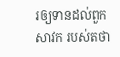រឲ្យទានដល់ពួកសាវក របស់តថា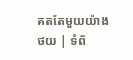គតតែមួយយ៉ាង
ថយ | ទំព័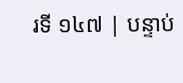រទី ១៤៧ | បន្ទាប់